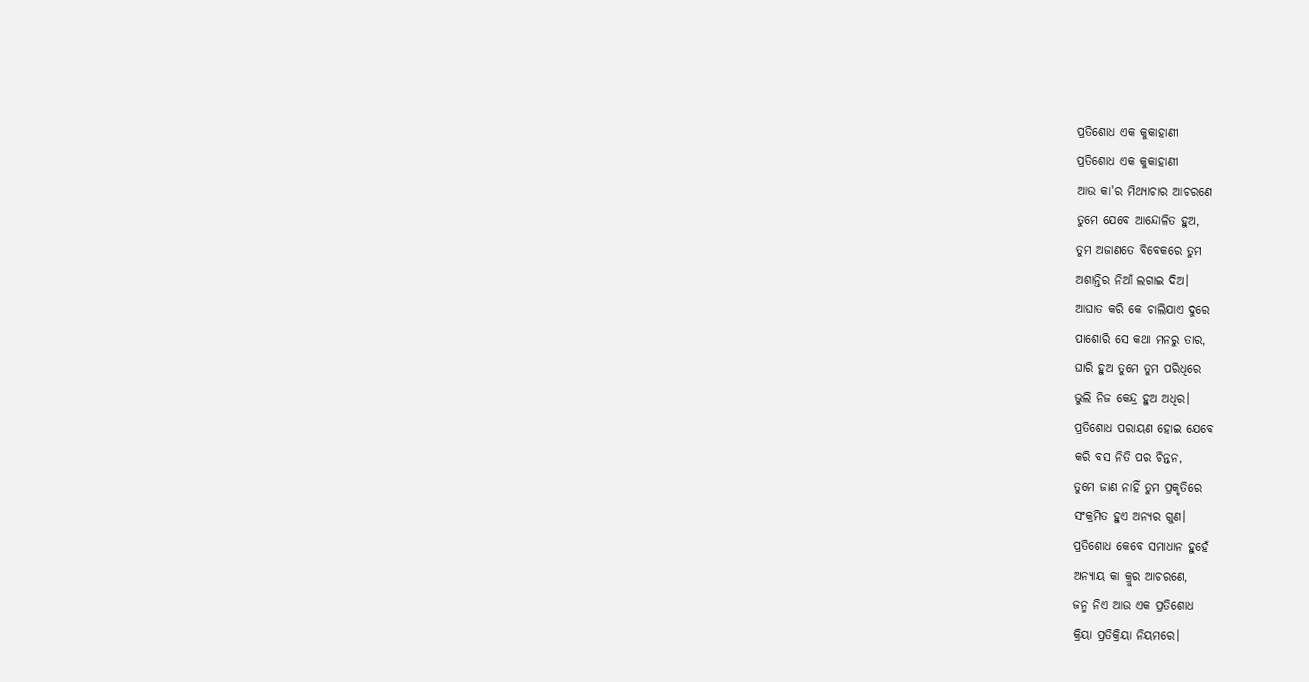ପ୍ରତିଶୋଧ ଏକ କୁକାହାଣୀ
ପ୍ରତିଶୋଧ ଏକ କୁକାହାଣୀ
ଆଉ କା'ର ମିଥ୍ୟାଚାର ଆଚରଣେ
ତୁମେ ଯେବେ ଆନ୍ଦୋଳିତ ହୁଅ,
ତୁମ ଅଜାଣତେ ବିବେକରେ ତୁମ
ଅଶାନ୍ତିର ନିଆଁ ଲଗାଇ ଦିଅ।
ଆଘାତ କରି କେ ଚାଲିଯାଏ ଦୁରେ
ପାଶୋରି ସେ କଥା ମନରୁ ତାର,
ଘାରି ହୁଅ ତୁମେ ତୁମ ପରିଧିରେ
ଭୁଲି ନିଜ କେନ୍ଦ୍ର ହୁଅ ଅଧିର।
ପ୍ରତିଶୋଧ ପରାୟଣ ହୋଇ ଯେବେ
କରି ବସ ନିତି ପର ଚିନ୍ତନ,
ତୁମେ ଜାଣ ନାହିଁ ତୁମ ପ୍ରକୃତିରେ
ସଂକ୍ରମିତ ହୁଏ ଅନ୍ୟର ଗୁଣ।
ପ୍ରତିଶୋଧ କେବେ ସମାଧାନ ହୁହେଁ
ଅନ୍ୟାୟ କା କ୍ରୁର ଆଚରଣେ,
ଜନ୍ମ ନିଏ ଆଉ ଏକ ପ୍ରତିଶୋଧ
କ୍ରିୟା ପ୍ରତିକ୍ରିୟା ନିୟମରେ।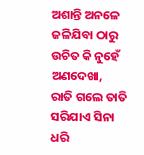ଅଶାନ୍ତି ଅନଳେ ଜଳିଯିବା ଠାରୁ
ଉଚିତ କି ନୁହେଁ ଅଣଦେଖା,
ରାତି ଗଲେ ତାତି ସରିଯାଏ ସିନା
ଧରି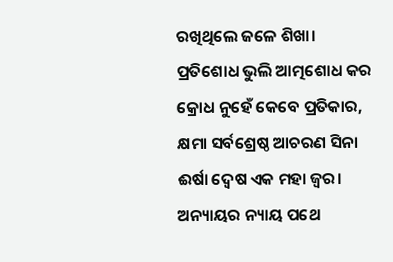ରଖିଥିଲେ ଜଳେ ଶିଖା।
ପ୍ରତିଶୋଧ ଭୁଲି ଆତ୍ମଶୋଧ କର
କ୍ରୋଧ ନୁହେଁ କେବେ ପ୍ରତିକାର,
କ୍ଷମା ସର୍ବଶ୍ରେଷ୍ଠ ଆଚରଣ ସିନା
ଈର୍ଷା ଦ୍ୱେଷ ଏକ ମହା ଜ୍ୱର।
ଅନ୍ୟାୟର ନ୍ୟାୟ ପଥେ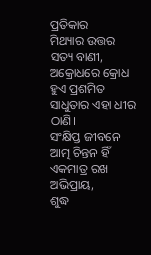ପ୍ରତିକାର
ମିଥ୍ୟାର ଉତ୍ତର ସତ୍ୟ ବାଣୀ,
ଅକ୍ରୋଧରେ କ୍ରୋଧ ହୁଏ ପ୍ରଶମିତ
ସାଧୁତାର ଏହା ଧୀର ଠାଣି।
ସଂକ୍ଷିପ୍ତ ଜୀବନେ ଆତ୍ମ ଚିନ୍ତନ ହିଁ
ଏକମାତ୍ର ରଖ ଅଭିପ୍ରାୟ,
ଶୁଦ୍ଧ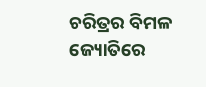ଚରିତ୍ରର ବିମଳ ଜ୍ୟୋତିରେ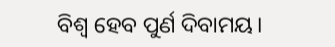ବିଶ୍ୱ ହେବ ପୁର୍ଣ ଦିବାମୟ।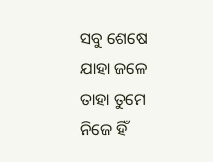ସବୁ ଶେଷେ ଯାହା ଜଳେ ତାହା ତୁମେ
ନିଜେ ହିଁ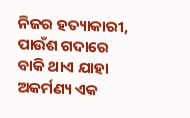ନିଜର ହତ୍ୟାକାରୀ,
ପାଉଁଶ ଗଦାରେ ବାକି ଥାଏ ଯାହା
ଅକର୍ମଣ୍ୟ ଏକ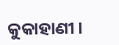କୁକାହାଣୀ।